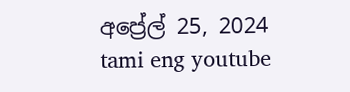අප්‍රේල් 25, 2024
tami eng youtube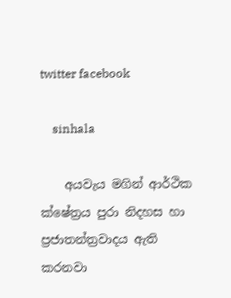twitter facebook

    sinhala

    අයවැය මගින් ආර්ථික ක්ෂේත්‍රය පුරා නිදහස හා ප්‍රජාතන්ත්‍රවාදය ඇති කරනවා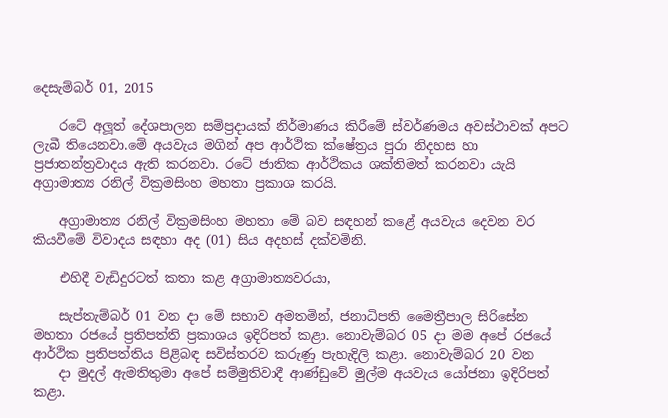දෙසැම්බර් 01, 2015

    රටේ අලූත් දේශපාලන සම්ප්‍රදායක් නිර්මාණය කිරීමේ ස්වර්ණමය අවස්ථාවක් අපට ලැබී තියෙනවා.මේ අයවැය මගින් අප ආර්ථික ක්ෂේත්‍රය පුරා නිදහස හා ප්‍රජාතන්ත්‍රවාදය ඇති කරනවා. රටේ ජාතික ආර්ථිකය ශක්තිමත් කරනවා යැයි අග්‍රාමාත්‍ය රනිල් වික්‍රමසිංහ මහතා ප්‍රකාශ කරයි.

    අග්‍රාමාත්‍ය රනිල් වික්‍රමසිංහ මහතා මේ බව සඳහන් කළේ අයවැය දෙවන වර කියවීමේ විවාදය සඳහා අද (01) සිය අදහස් දක්වමිනි.

    එහිදී වැඩිදුරටත් කතා කළ අග්‍රාමාත්‍යවරයා,

    සැප්තැම්බර් 01 වන දා මේ සභාව අමතමින්, ජනාධිපති මෛත්‍රීපාල සිරිසේන මහතා රජයේ ප්‍රතිපත්ති ප්‍රකාශය ඉදිරිපත් කළා. නොවැම්බර 05 දා මම අපේ රජයේ ආර්ථික ප්‍රතිපත්තිය පිළිබඳ සවිස්තරව කරුණු පැහැදිලි කළා. නොවැම්බර 20 වන
    දා මුදල් ඇමතිතුමා අපේ සම්මුතිවාදී ආණ්ඩුවේ මුල්ම අයවැය යෝජනා ඉදිරිපත් කළා.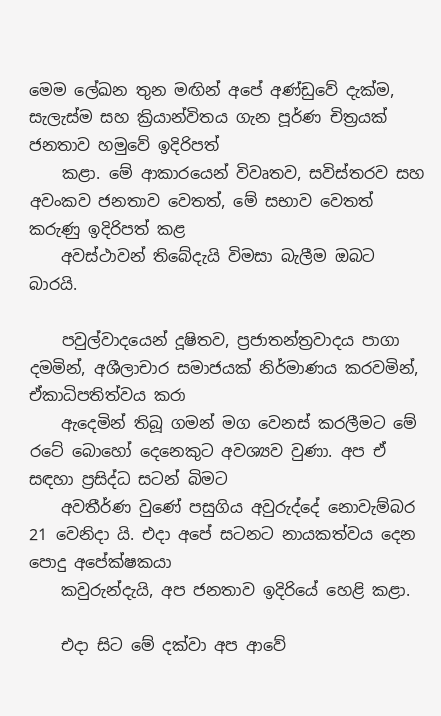මෙම ලේඛන තුන මඟින් අපේ අණ්ඩුවේ දැක්ම, සැලැස්ම සහ ක්‍රියාන්විතය ගැන පූර්ණ චිත්‍රයක් ජනතාව හමුවේ ඉදිරිපත්
    කළා. මේ ආකාරයෙන් විවෘතව, සවිස්තරව සහ අවංකව ජනතාව වෙතත්, මේ සභාව වෙතත් කරුණු ඉදිරිපත් කළ
    අවස්ථාවන් තිබේදැයි විමසා බැලීම ඔබට බාරයි.

    පවුල්වාදයෙන් දූෂිතව, ප්‍රජාතන්ත්‍රවාදය පාගා දමමින්, අශීලාචාර සමාජයක් නිර්මාණය කරවමින්, ඒකාධිපතිත්වය කරා
    ඇදෙමින් තිබූ ගමන් මග වෙනස් කරලීමට මේ රටේ බොහෝ දෙනෙකුට අවශ්‍යව වුණා. අප ඒ සඳහා ප්‍රසිද්ධ සටන් බිමට
    අවතීර්ණ වුණේ පසුගිය අවුරුද්දේ නොවැම්බර 21 වෙනිදා යි. එදා අපේ සටනට නායකත්වය දෙන පොදු අපේක්ෂකයා
    කවුරුන්දැයි, අප ජනතාව ඉදිරියේ හෙළි කළා.

    එදා සිට මේ දක්වා අප ආවේ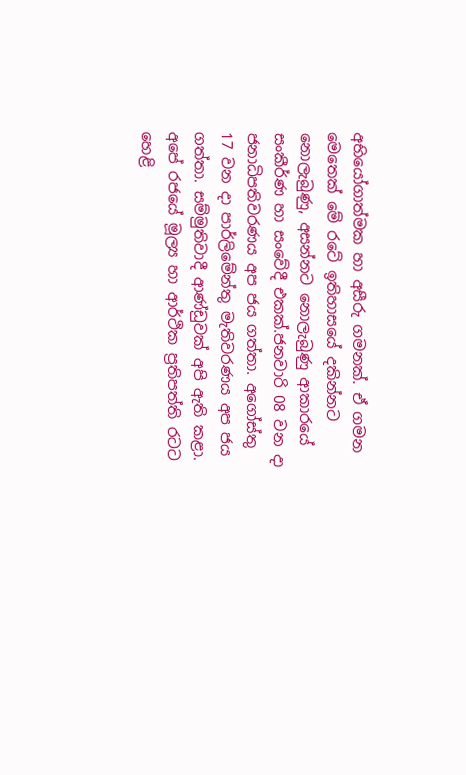අභියෝගාත්මක හා අසීරු ගමනක්. ඒ ගමන මෙතෙක් මේ රටේ ඉතිහාසයේ දකින්නට නොලැබුණු, අසන්නට නොලැබුණු ආකාරයේ සංකීර්ණ හා සංවේදී එකක්.ජනවාරි 08 වන දා ජනාධිපතිවරණය අප ජය ගත්තා. අගෝස්තු 17 වන දා පාර්ලිමේන්තු මැතිවරණය අප ජය ගත්තා. සම්මුතිවාදී ආණ්ඩුවක් අපි ඇති කළා. අපේ රජයේ මූල්‍ය හා ආර්ථික ප්‍රතිපත්ති රටට හෙළි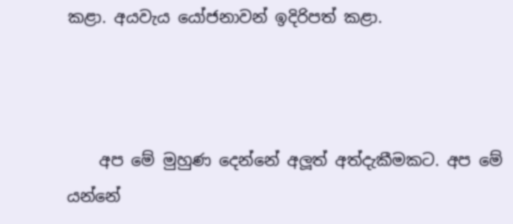කළා. අයවැය යෝජනාවන් ඉදිරිපත් කළා.



    අප මේ මුහුණ දෙන්නේ අලූත් අත්දැකීමකට. අප මේ යන්නේ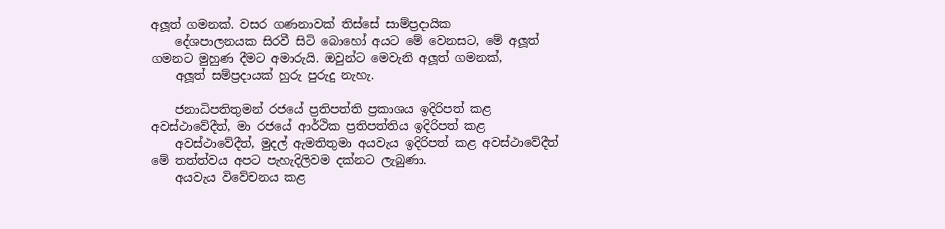අලූත් ගමනක්. වසර ගණනාවක් තිස්සේ සාම්ප්‍රදායික
    දේශපාලනයක සිරවී සිටි බොහෝ අයට මේ වෙනසට, මේ අලූත් ගමනට මුහුණ දීමට අමාරුයි. ඔවුන්ට මෙවැනි අලූත් ගමනක්,
    අලූත් සම්ප්‍රදායක් හුරු පුරුදු නැහැ.

    ජනාධිපතිතුමන් රජයේ ප්‍රතිපත්ති ප්‍රකාශය ඉදිරිපත් කළ අවස්ථාවේදීත්, මා රජයේ ආර්ථික ප්‍රතිපත්තිය ඉදිරිපත් කළ
    අවස්ථාවේදීත්, මුදල් ඇමතිතුමා අයවැය ඉදිරිපත් කළ අවස්ථාවේදීත් මේ තත්ත්වය අපට පැහැදිලිවම දක්නට ලැබුණා.
    අයවැය විවේචනය කළ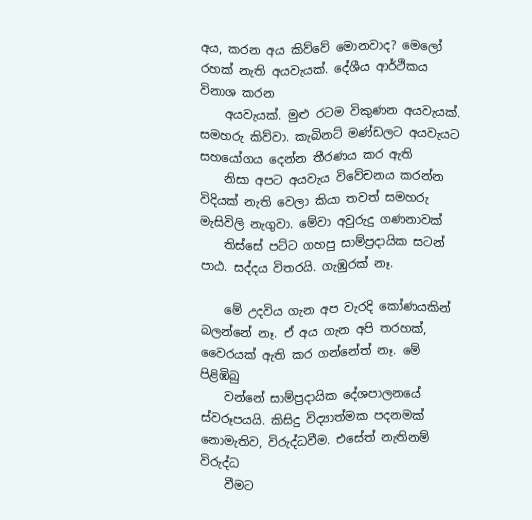අය, කරන අය කිව්වේ මොනවාද? මෙලෝ රහක් නැති අයවැයක්. දේශීය ආර්ථිකය විනාශ කරන
    අයවැයක්. මුළු රටම විකුණන අයවැයක්. සමහරු කිව්වා. කැබිනට් මණ්ඩලට අයවැයට සහයෝගය දෙන්න තීරණය කර ඇති
    නිසා අපට අයවැය විවේචනය කරන්න විදියක් නැති වෙලා කියා තවත් සමහරු මැසිවිලි නැගුවා. මේවා අවුරුදු ගණනාවක්
    තිස්සේ පට්ට ගහපු සාම්ප්‍රදායික සටන් පාඨ. සද්දය විතරයි. ගැඹුරක් නෑ.

    මේ උදවිය ගැන අප වැරදි කෝණයකින් බලන්නේ නෑ. ඒ අය ගැන අපි තරහක්, වෛරයක් ඇති කර ගන්නේත් නෑ. මේ පිළිඹිබු
    වන්නේ සාම්ප්‍රදායික දේශපාලනයේ ස්වරූපයයි. කිසිදු විද්‍යාත්මක පදනමක් නොමැතිව, විරුද්ධවීම. එසේත් නැතිනම් විරුද්ධ
    වීමට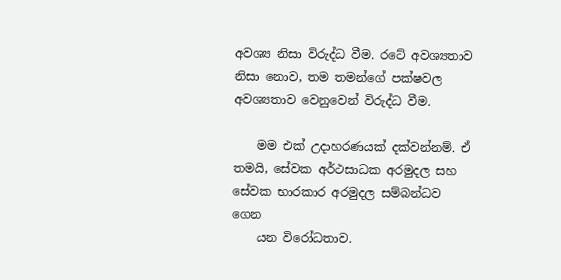අවශ්‍ය නිසා විරුද්ධ වීම. රටේ අවශ්‍යතාව නිසා නොව, තම තමන්ගේ පක්ෂවල අවශ්‍යතාව වෙනුවෙන් විරුද්ධ වීම.

    මම එක් උදාහරණයක් දක්වන්නම්. ඒ තමයි, සේවක අර්ථසාධක අරමුදල සහ සේවක භාරකාර අරමුදල සම්බන්ධව ගෙන
    යන විරෝධතාව.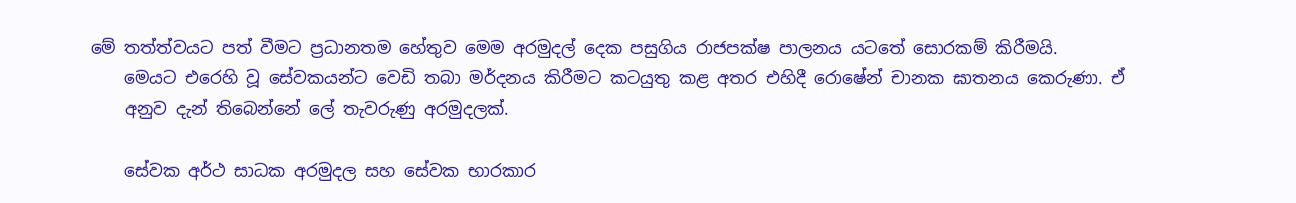මේ තත්ත්වයට පත් වීමට ප්‍රධානතම හේතුව මෙම අරමුදල් දෙක පසුගිය රාජපක්ෂ පාලනය යටතේ සොරකම් කිරීමයි.
    මෙයට එරෙහි වූ සේවකයන්ට වෙඩි තබා මර්දනය කිරීමට කටයුතු කළ අතර එහිදී රොෂේන් චානක ඝාතනය කෙරුණා. ඒ
    අනුව දැන් තිබෙන්නේ ලේ තැවරුණු අරමුදලක්.

    සේවක අර්ථ සාධක අරමුදල සහ සේවක භාරකාර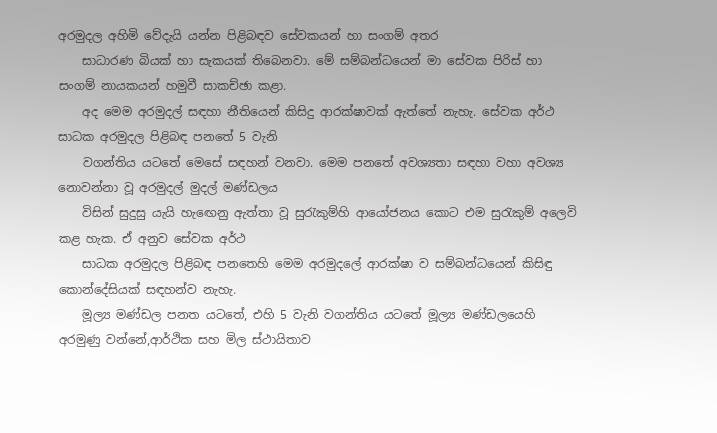අරමුදල අහිමි වේදැයි යන්න පිළිබඳව සේවකයන් හා සංගම් අතර
    සාධාරණ බියක් හා සැකයක් තිබෙනවා. මේ සම්බන්ධයෙන් මා සේවක පිරිස් හා සංගම් නායකයන් හමුවී සාකච්ඡා කළා.
    අද මෙම අරමුදල් සඳහා නීතියෙන් කිසිදු ආරක්ෂාවක් ඇත්තේ නැහැ. සේවක අර්ථ සාධක අරමුදල පිළිබඳ පනතේ 5 වැනි
    වගන්තිය යටතේ මෙසේ සඳහන් වනවා. මෙම පනතේ අවශ්‍යතා සඳහා වහා අවශ්‍ය නොවන්නා වූ අරමුදල් මුදල් මණ්ඩලය
    විසින් සුදුසු යැයි හැඟෙනු ඇත්තා වූ සුරැකුම්හි ආයෝජනය කොට එම සුරැකුම් අලෙවි කළ හැක. ඒ අනුව සේවක අර්ථ
    සාධක අරමුදල පිළිබඳ පනතෙහි මෙම අරමුදලේ ආරක්ෂා ව සම්බන්ධයෙන් කිසිඳු කොන්දේසියක් සඳහන්ව නැහැ.
    මූල්‍ය මණ්ඩල පනත යටතේ, එහි 5 වැනි වගන්තිය යටතේ මූල්‍ය මණ්ඩලයෙහි අරමුණු වන්නේ,ආර්ථික සහ මිල ස්ථායිතාව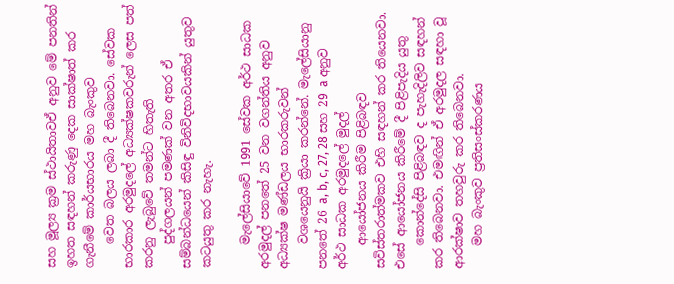සහ මූල්‍ය ක්‍රම ස්ථායිතාවඒ අනුව මේ පනතින් ඉහත සඳහන් කරුණු දෙක සාක්ෂාත් කර ගැනීමේ කාර්යභාරය මහ බැංකුව
    වෙත බලය ලබා දී තිබෙනවා. සේවක භාරකාර අරමුදලේ අධ්‍යක්ෂකවරුන් ලෙස පත් කරනු ලැබුවේ තමන්ට හිතැති
    පුද්ගලයන් පමණක් වන අතර ඒ සම්බන්ධයෙන් කිසිඳු විනිවිදභාවයකින් යුතුව කටයුතු කර නැහැ.

    මැලේසියාවේ 1991 සේවක අර්ථ සාධක අරමුදල් පනතේ 25 වන වගන්තිය අනුව අධ්‍යක්ෂ මණ්ඩලය භාරකරුවන්
    වශයෙනුයි ක්‍රියා කරන්නේ. මැලේසියානු පනතේ 26 a, b, c, 27, 28 සහ 29 a අනුව අර්ථ සාධක අරමුදලේ මුදල්
    ආයෝජනය කිරීම පිළිබඳව සවිස්තරාත්මකව එහි සඳහන් කර තියෙනවා. එසේ ආයෝජනය කිරීමේ දී පිළිපැදිය යුතු
    කොන්දේසි පිළිබඳව ද පැහැදිලිව සඳහන් කර තිබෙනවා. එමඟින් ඒ අරමුදල සඳහා වූ ආරක්ෂාව තහවුරු කර තිබෙනවා.
    මහ බැංකුව ප්‍රතිසංස්කරණය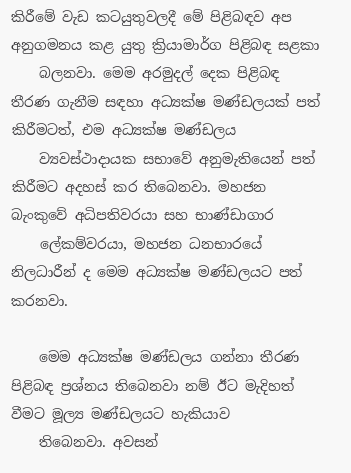කිරීමේ වැඩ කටයුතුවලදී මේ පිළිබඳව අප අනුගමනය කළ යුතු ක්‍රියාමාර්ග පිළිබඳ සළකා
    බලනවා. මෙම අරමුදල් දෙක පිළිබඳ තීරණ ගැනීම සඳහා අධ්‍යක්ෂ මණ්ඩලයක් පත් කිරීමටත්, එම අධ්‍යක්ෂ මණ්ඩලය
    ව්‍යවස්ථාදායක සභාවේ අනුමැතියෙන් පත් කිරීමට අදහස් කර තිබෙනවා. මහජන බැංකුවේ අධිපතිවරයා සහ භාණ්ඩාගාර
    ලේකම්වරයා, මහජන ධනභාරයේ නිලධාරීන් ද මෙම අධ්‍යක්ෂ මණ්ඩලයට පත් කරනවා.

    මෙම අධ්‍යක්ෂ මණ්ඩලය ගන්නා තීරණ පිළිබඳ ප්‍රශ්නය තිබෙනවා නම් ඊට මැදිහත් වීමට මූල්‍ය මණ්ඩලයට හැකියාව
    තිබෙනවා. අවසන්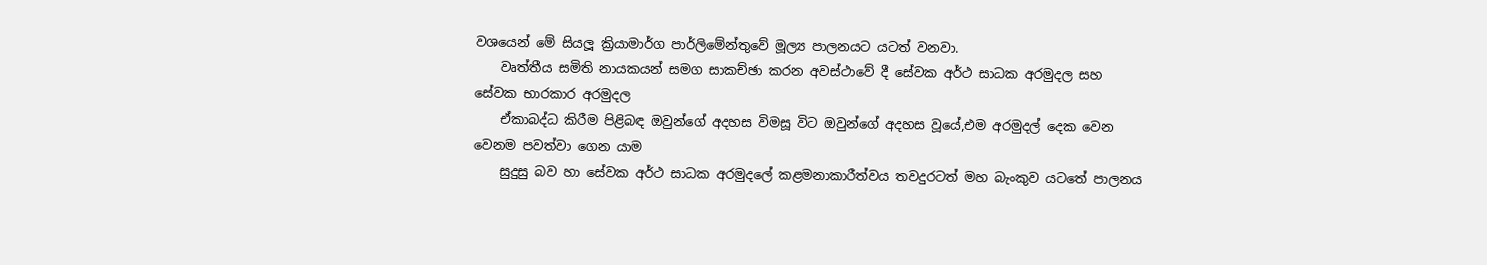වශයෙන් මේ සියලූ ක්‍රියාමාර්ග පාර්ලිමේන්තුවේ මූල්‍ය පාලනයට යටත් වනවා.
    වෘත්තීය සමිති නායකයන් සමග සාකච්ඡා කරන අවස්ථාවේ දී සේවක අර්ථ සාධක අරමුදල සහ සේවක භාරකාර අරමුදල
    ඒකාබද්ධ කිරීම පිළිබඳ ඔවුන්ගේ අදහස විමසූ විට ඔවුන්ගේ අදහස වූයේ,එම අරමුදල් දෙක වෙන වෙනම පවත්වා ගෙන යාම
    සුදුසු බව හා සේවක අර්ථ සාධක අරමුදලේ කළමනාකාරීත්වය තවදුරටත් මහ බැංකුව යටතේ පාලනය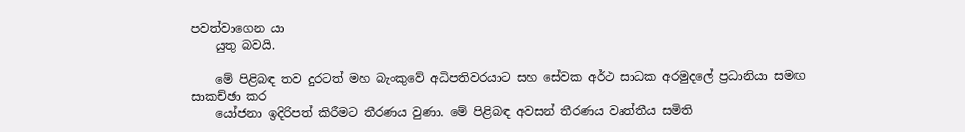පවත්වාගෙන යා
    යුතු බවයි.

    මේ පිළිබඳ තව දුරටත් මහ බැංකුවේ අධිපතිවරයාට සහ සේවක අර්ථ සාධක අරමුදලේ ප්‍රධානියා සමඟ සාකච්ඡා කර
    යෝජනා ඉදිරිපත් කිරීමට තීරණය වුණා. මේ පිළිබඳ අවසන් තීරණය වෘත්තීය සමිති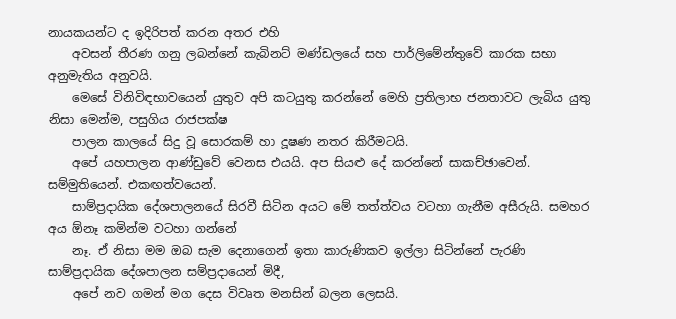නායකයන්ට ද ඉදිරිපත් කරන අතර එහි
    අවසන් තීරණ ගනු ලබන්නේ කැබිනට් මණ්ඩලයේ සහ පාර්ලිමේන්තුවේ කාරක සභා අනුමැතිය අනුවයි.
    මෙසේ විනිවිඳභාවයෙන් යුතුව අපි කටයුතු කරන්නේ මෙහි ප්‍රතිලාභ ජනතාවට ලැබිය යුතු නිසා මෙන්ම, පසුගිය රාජපක්ෂ
    පාලන කාලයේ සිදු වූ සොරකම් හා දූෂණ නතර කිරීමටයි.
    අපේ යහපාලන ආණ්ඩුවේ වෙනස එයයි. අප සියළු දේ කරන්නේ සාකච්ඡාවෙන්. සම්මුතියෙන්. එකඟත්වයෙන්.
    සාම්ප්‍රදායික දේශපාලනයේ සිරවී සිටින අයට මේ තත්ත්වය වටහා ගැනීම අසීරුයි. සමහර අය ඕනෑ කමින්ම වටහා ගන්නේ
    නෑ. ඒ නිසා මම ඔබ සැම දෙනාගෙන් ඉතා කාරුණිකව ඉල්ලා සිටින්නේ පැරණි සාම්ප්‍රදායික දේශපාලන සම්ප්‍රදායෙන් මිදී,
    අපේ නව ගමන් මග දෙස විවෘත මනසින් බලන ලෙසයි.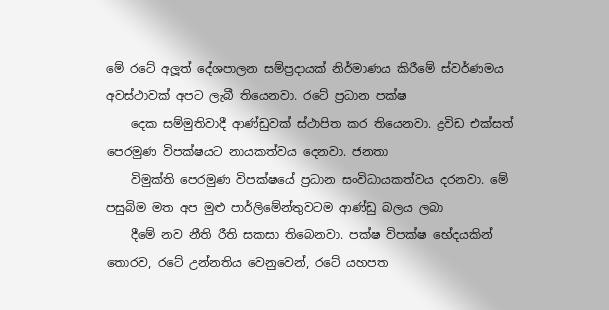මේ රටේ අලූත් දේශපාලන සම්ප්‍රදායක් නිර්මාණය කිරීමේ ස්වර්ණමය අවස්ථාවක් අපට ලැබී තියෙනවා. රටේ ප්‍රධාන පක්ෂ
    දෙක සම්මුතිවාදී ආණ්ඩුවක් ස්ථාපිත කර තියෙනවා. ද්‍රවිඩ එක්සත් පෙරමුණ විපක්ෂයට නායකත්වය දෙනවා. ජනතා
    විමුක්ති පෙරමුණ විපක්ෂයේ ප්‍රධාන සංවිධායකත්වය දරනවා. මේ පසුබිම මත අප මුළු පාර්ලිමේන්තුවටම ආණ්ඩු බලය ලබා
    දීමේ නව නීති රීති සකසා තිබෙනවා. පක්ෂ විපක්ෂ භේදයකින් තොරව, රටේ උන්නතිය වෙනුවෙන්, රටේ යහපත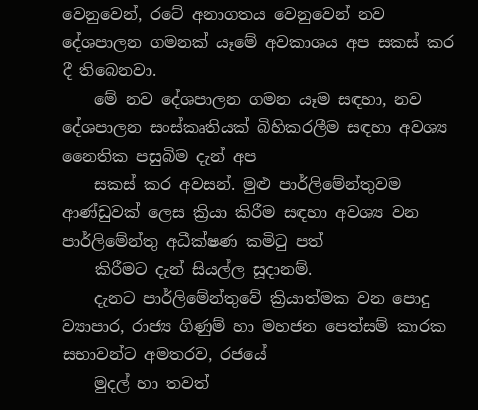වෙනුවෙන්, රටේ අනාගතය වෙනුවෙන් නව දේශපාලන ගමනක් යෑමේ අවකාශය අප සකස් කර දී තිබෙනවා.
    මේ නව දේශපාලන ගමන යෑම සඳහා, නව දේශපාලන සංස්කෘතියක් බිහිකරලීම සඳහා අවශ්‍ය නෛතික පසුබිම දැන් අප
    සකස් කර අවසන්. මුළු පාර්ලිමේන්තුවම ආණ්ඩුවක් ලෙස ක්‍රියා කිරීම සඳහා අවශ්‍ය වන පාර්ලිමේන්තු අධීක්ෂණ කමිටු පත්
    කිරීමට දැන් සියල්ල සූදානම්.
    දැනට පාර්ලිමේන්තුවේ ක්‍රියාත්මක වන පොදු ව්‍යාපාර, රාජ්‍ය ගිණුම් හා මහජන පෙත්සම් කාරක සභාවන්ට අමතරව, රජයේ
    මුදල් හා තවත්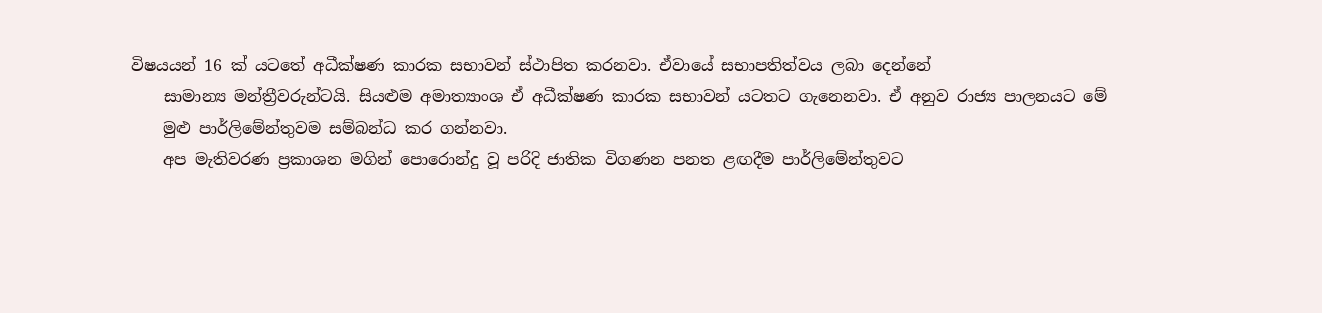විෂයයන් 16 ක් යටතේ අධීක්ෂණ කාරක සභාවන් ස්ථාපිත කරනවා. ඒවායේ සභාපතිත්වය ලබා දෙන්නේ
    සාමාන්‍ය මන්ත්‍රීවරුන්ටයි. සියළුම අමාත්‍යාංශ ඒ අධීක්ෂණ කාරක සභාවන් යටතට ගැනෙනවා. ඒ අනුව රාජ්‍ය පාලනයට මේ
    මුළු පාර්ලිමේන්තුවම සම්බන්ධ කර ගන්නවා.
    අප මැතිවරණ ප්‍රකාශන මගින් පොරොන්දු වූ පරිදි ජාතික විගණන පනත ළඟදීම පාර්ලිමේන්තුවට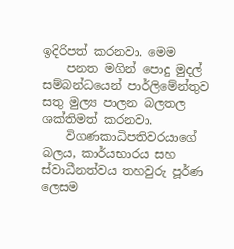ඉදිරිපත් කරනවා. මෙම
    පනත මගින් පොදු මුදල් සම්බන්ධයෙන් පාර්ලිමේන්තුව සතු මුල්‍ය පාලන බලතල ශක්තිමත් කරනවා.
    විගණකාධිපතිවරයාගේ බලය, කාර්යභාරය සහ ස්වාධීනත්වය තහවුරු පූර්ණ ලෙසම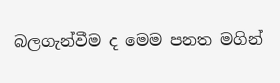බලගැන්වීම ද මෙම පනත මගින්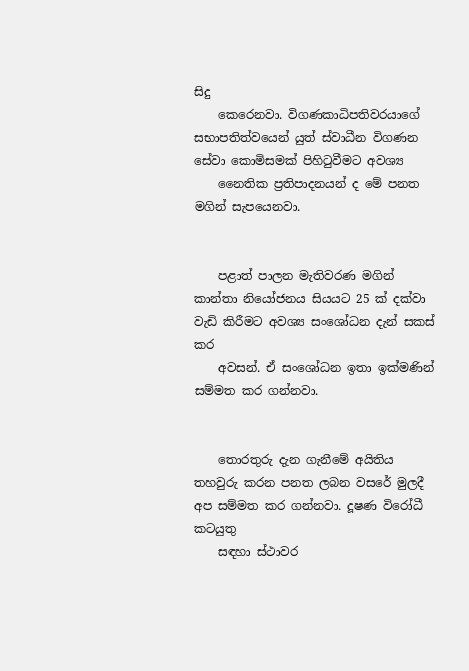සිදු
    කෙරෙනවා. විගණකාධිපතිවරයාගේ සභාපතිත්වයෙන් යුත් ස්වාධීන විගණන සේවා කොමිසමක් පිහිටුවීමට අවශ්‍ය
    නෛතික ප්‍රතිපාදනයන් ද මේ පනත මගින් සැපයෙනවා.


    පළාත් පාලන මැතිවරණ මගින් කාන්තා නියෝජනය සියයට 25 ක් දක්වා වැඩි කිරීමට අවශ්‍ය සංශෝධන දැන් සකස් කර
    අවසන්. ඒ සංශෝධන ඉතා ඉක්මණින් සම්මත කර ගන්නවා.


    තොරතුරු දැන ගැනීමේ අයිතිය තහවුරු කරන පනත ලබන වසරේ මුලදී අප සම්මත කර ගන්නවා. දූෂණ විරෝධී කටයුතු
    සඳහා ස්ථාවර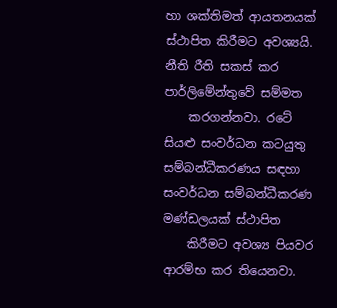හා ශක්තිමත් ආයතනයක් ස්ථාපිත කිරීමට අවශ්‍යයි. නීති රීති සකස් කර පාර්ලිමේන්තුවේ සම්මත
    කරගන්නවා. රටේ සියළු සංවර්ධන කටයුතු සම්බන්ධීකරණය සඳහා සංවර්ධන සම්බන්ධීකරණ මණ්ඩලයක් ස්ථාපිත
    කිරීමට අවශ්‍ය පියවර ආරම්භ කර තියෙනවා.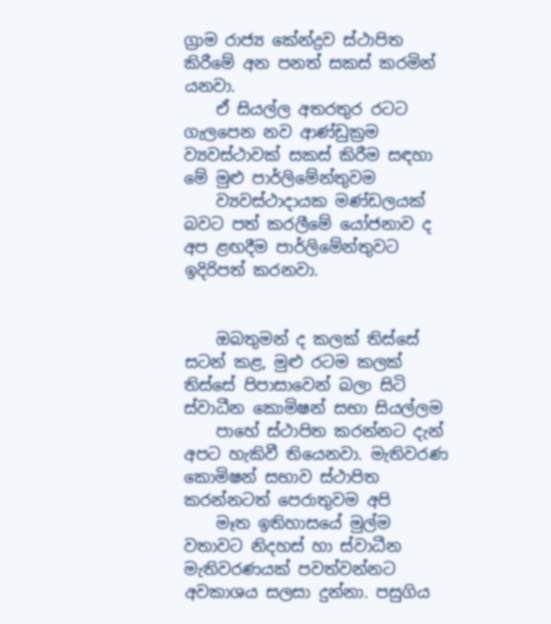ග්‍රාම රාජ්‍ය කේන්ද්‍රව ස්ථාපිත කිරීමේ අන පනත් සකස් කරමින් යනවා.
    ඒ සියල්ල අතරතුර රටට ගැලපෙන නව ආණ්ඩුක්‍රම ව්‍යවස්ථාවක් සකස් කිරීම සඳහා මේ මුළු පාර්ලිමේන්තුවම
    ව්‍යවස්ථාදායක මණ්ඩලයක් බවට පත් කරලීමේ යෝජනාව ද අප ළඟදීම පාර්ලිමේන්තුවට ඉදිරිපත් කරනවා.


    ඔබතුමන් ද කලක් තිස්සේ සටන් කළ, මුළු රටම කලක් තිස්සේ පිපාසාවෙන් බලා සිටි ස්වාධීන කොමිෂන් සභා සියල්ලම
    පාහේ ස්ථාපිත කරන්නට දැන් අපට හැකිවී තියෙනවා. මැතිවරණ කොමිෂන් සභාව ස්ථාපිත කරන්නටත් පෙරාතුවම අපි
    මෑත ඉතිහාසයේ මුල්ම වතාවට නිදහස් හා ස්වාධීන මැතිවරණයක් පවත්වන්නට අවකාශය සලසා දුන්නා. පසුගිය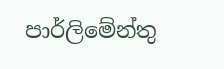පාර්ලිමේන්තු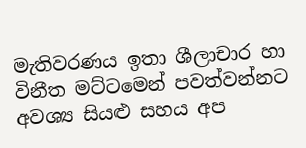මැතිවරණය ඉතා ශීලාචාර හා විනීත මට්ටමෙන් පවත්වන්නට අවශ්‍ය සියළු සහය අප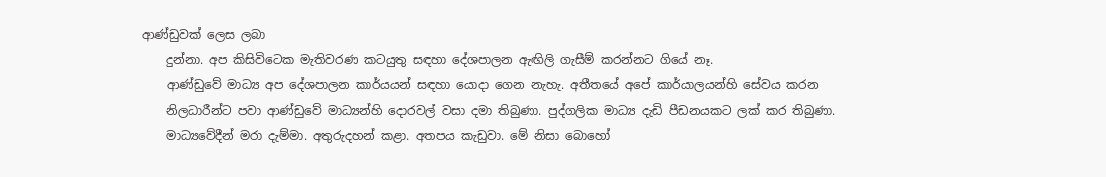ආණ්ඩුවක් ලෙස ලබා
    දුන්නා. අප කිසිවිටෙක මැතිවරණ කටයුතු සඳහා දේශපාලන ඇඟිලි ගැසීම් කරන්නට ගියේ නෑ.
    ආණ්ඩුවේ මාධ්‍ය අප දේශපාලන කාර්යයන් සඳහා යොදා ගෙන නැහැ. අතීතයේ අපේ කාර්යාලයන්හි සේවය කරන
    නිලධාරීන්ට පවා ආණ්ඩුවේ මාධ්‍යන්හි දොරවල් වසා දමා තිබුණා. පුද්ගලික මාධ්‍ය දැඩි පීඩනයකට ලක් කර තිබුණා.
    මාධ්‍යවේදීන් මරා දැම්මා. අතුරුදහන් කළා. අතපය කැඩුවා. මේ නිසා බොහෝ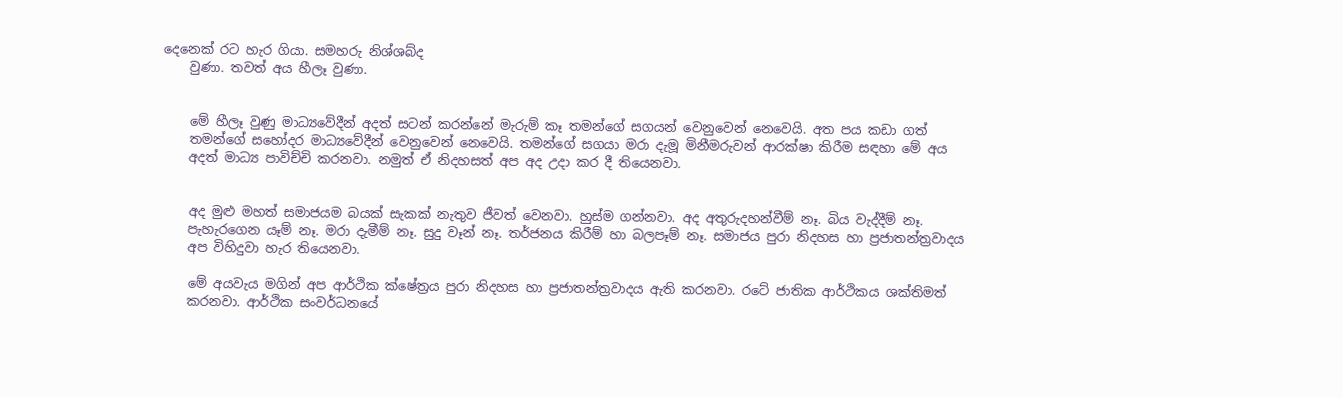දෙනෙක් රට හැර ගියා. සමහරු නිශ්ශබ්ද
    වුණා. තවත් අය හීලෑ වුණා.


    මේ හීලෑ වුණු මාධ්‍යවේදීන් අදත් සටන් කරන්නේ මැරුම් කෑ තමන්ගේ සගයන් වෙනුවෙන් නෙවෙයි. අත පය කඩා ගත්
    තමන්ගේ සහෝදර මාධ්‍යවේදීන් වෙනුවෙන් නෙවෙයි. තමන්ගේ සගයා මරා දැමූ මිනීමරුවන් ආරක්ෂා කිරීම සඳහා මේ අය
    අදත් මාධ්‍ය පාවිච්චි කරනවා. නමුත් ඒ නිදහසත් අප අද උදා කර දී තියෙනවා.


    අද මුළු මහත් සමාජයම බයක් සැකක් නැතුව ජීවත් වෙනවා. හුස්ම ගන්නවා. අද අතුරුදහන්වීම් නෑ. බිය වැද්දීම් නෑ.
    පැහැරගෙන යෑම් නෑ. මරා දැමීම් නෑ. සුදු වෑන් නෑ. තර්ජනය කිරීම් හා බලපෑම් නෑ. සමාජය පුරා නිදහස හා ප්‍රජාතන්ත්‍රවාදය
    අප විහිදුවා හැර තියෙනවා.

    මේ අයවැය මගින් අප ආර්ථික ක්ෂේත්‍රය පුරා නිදහස හා ප්‍රජාතන්ත්‍රවාදය ඇති කරනවා. රටේ ජාතික ආර්ථිකය ශක්තිමත්
    කරනවා. ආර්ථික සංවර්ධනයේ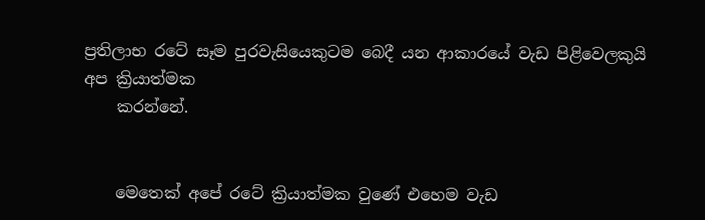ප්‍රතිලාභ රටේ සෑම පුරවැසියෙකුටම බෙදී යන ආකාරයේ වැඩ පිළිවෙලකුයි අප ක්‍රියාත්මක
    කරන්නේ.


    මෙතෙක් අපේ රටේ ක්‍රියාත්මක වුණේ එහෙම වැඩ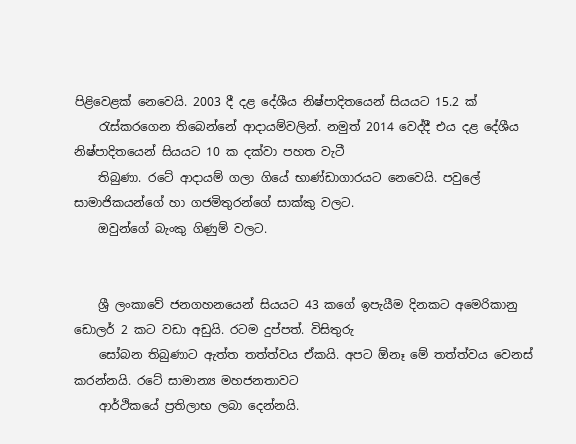පිළිවෙළක් නෙවෙයි. 2003 දී දළ දේශීය නිෂ්පාදිතයෙන් සියයට 15.2 ක්
    රැස්කරගෙන තිබෙන්නේ ආදායම්වලින්. නමුත් 2014 වෙද්දී එය දළ දේශීය නිෂ්පාදිතයෙන් සියයට 10 ක දක්වා පහත වැටී
    තිබුණා. රටේ ආදායම් ගලා ගියේ භාණ්ඩාගාරයට නෙවෙයි. පවුලේ සාමාජිකයන්ගේ හා ගජමිතුරන්ගේ සාක්කු වලට.
    ඔවුන්ගේ බැංකු ගිණුම් වලට.


    ශ්‍රී ලංකාවේ ජනගහනයෙන් සියයට 43 කගේ ඉපැයීම දිනකට අමෙරිකානු ඩොලර් 2 කට වඩා අඩුයි. රටම දුප්පත්. විසිතුරු
    සෝබන තිබුණාට ඇත්ත තත්ත්වය ඒකයි. අපට ඕනෑ මේ තත්ත්වය වෙනස් කරන්නයි. රටේ සාමාන්‍ය මහජනතාවට
    ආර්ථිකයේ ප්‍රතිලාභ ලබා දෙන්නයි.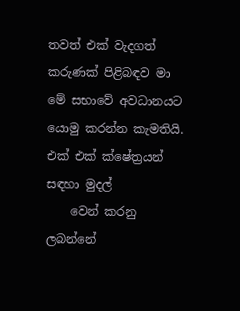තවත් එක් වැදගත් කරුණක් පිළිබඳව මා මේ සභාවේ අවධානයට යොමු කරන්න කැමතියි. එක් එක් ක්ෂේත්‍රයන් සඳහා මුදල්
    වෙන් කරනු ලබන්නේ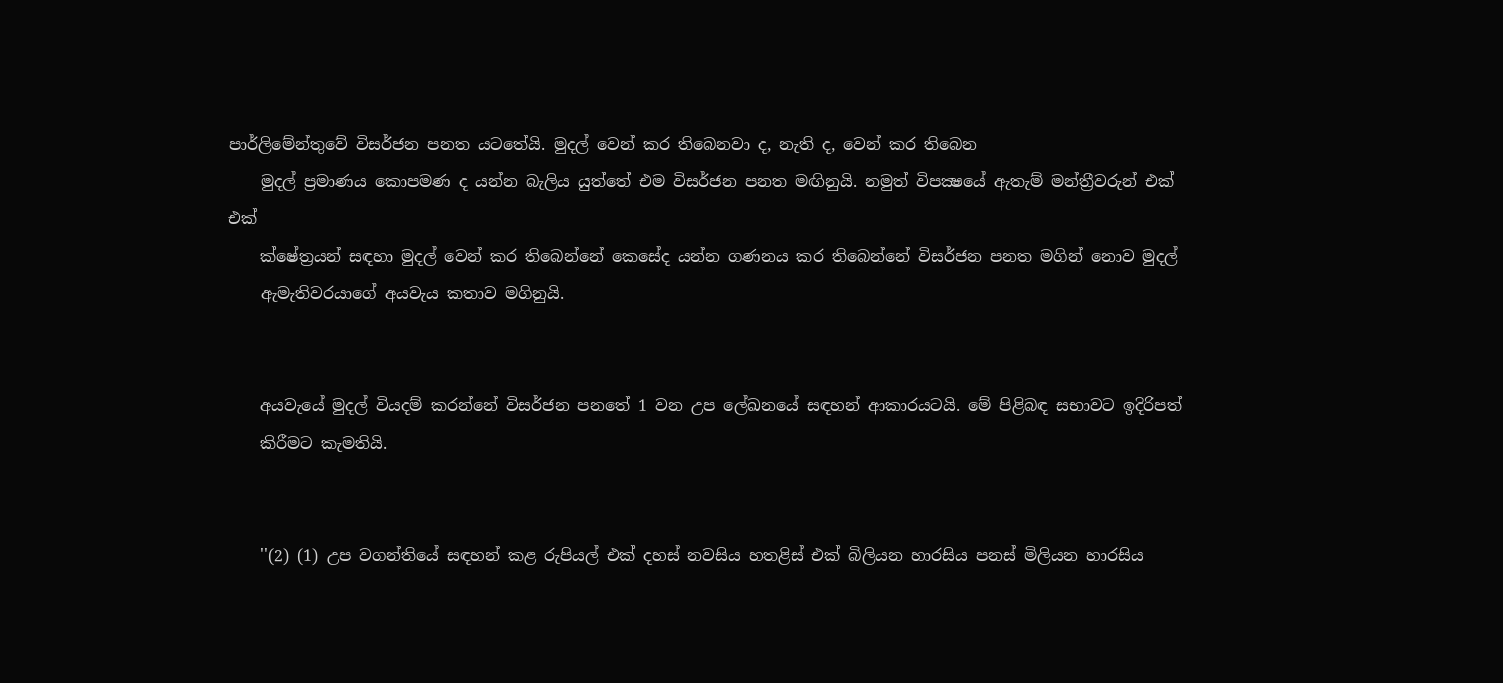පාර්ලිමේන්තුවේ විසර්ජන පනත යටතේයි. මුදල් වෙන් කර තිබෙනවා ද, නැති ද, වෙන් කර තිබෙන
    මුදල් ප්‍රමාණය කොපමණ ද යන්න බැලිය යුත්තේ එම විසර්ජන පනත මඟිනුයි. නමුත් විපක්‍ෂයේ ඇතැම් මන්ත්‍රීවරුන් එක් එක්
    ක්ෂේත්‍රයන් සඳහා මුදල් වෙන් කර තිබෙන්නේ කෙසේද යන්න ගණනය කර තිබෙන්නේ විසර්ජන පනත මගින් නොව මුදල්
    ඇමැතිවරයාගේ අයවැය කතාව මගිනුයි.


    අයවැයේ මුදල් වියදම් කරන්නේ විසර්ජන පනතේ 1 වන උප ලේඛනයේ සඳහන් ආකාරයටයි. මේ පිළිබඳ සභාවට ඉදිරිපත්
    කිරීමට කැමතියි.


    ''(2) (1) උප වගන්තියේ සඳහන් කළ රුපියල් එක් දහස් නවසිය හතළිස් එක් බිලියන හාරසිය පනස් මිලියන හාරසිය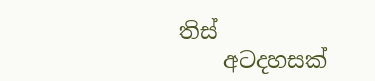තිස්
    අටදහසක්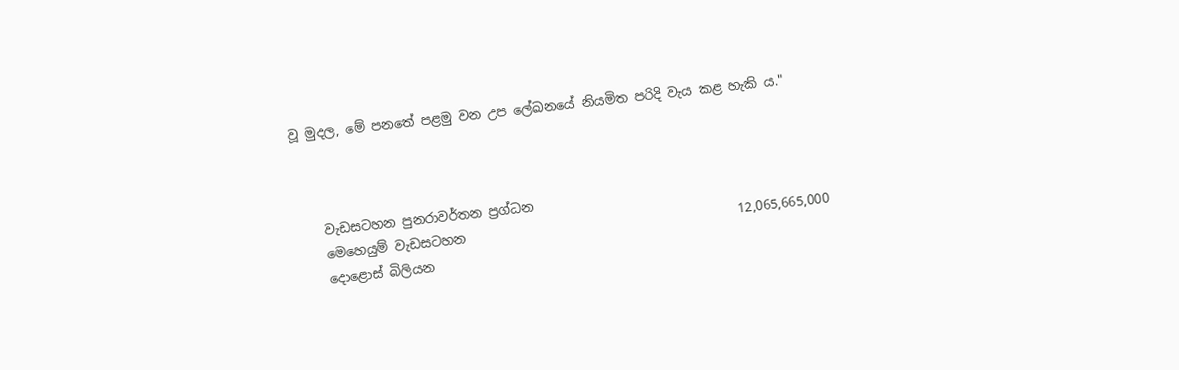වූ මුදල, මේ පනතේ පළමු වන උප ලේඛනයේ නියමිත පරිදි වැය කළ හැකි ය."



    වැඩසටහන පුනරාවර්තන ප්‍රග්ධන
    මෙහෙයුම් වැඩසටහන                                          12,065,665,000
    දොළොස් බිලියන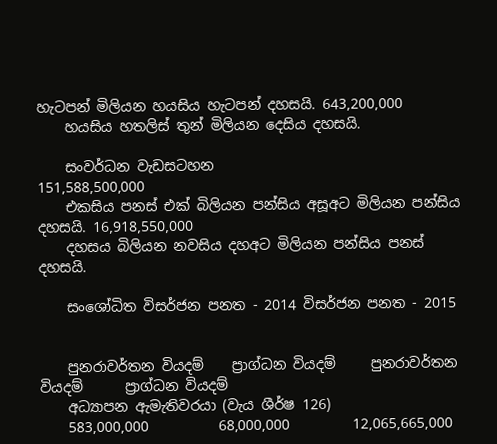හැටපන් මිලියන හයසිය හැටපන් දහසයි. 643,200,000
    හයසිය හතලිස් තුන් මිලියන දෙසිය දහසයි.

    සංවර්ධන වැඩසටහන                                           151,588,500,000
    එකසිය පනස් එක් බිලියන පන්සිය අසූඅට මිලියන පන්සිය දහසයි. 16,918,550,000
    දහසය බිලියන නවසිය දහඅට මිලියන පන්සිය පනස් දහසයි.

    සංශෝධිත විසර්ජන පනත - 2014 විසර්ජන පනත - 2015


    පුනරාවර්තන වියදම්    ප්‍රාග්ධන වියදම්     පුනරාවර්තන වියදම්      ප්‍රාග්ධන වියදම්
    අධ්‍යාපන ඇමැතිවරයා (වැය ශීර්ෂ 126)
    583,000,000          68,000,000         12,065,665,000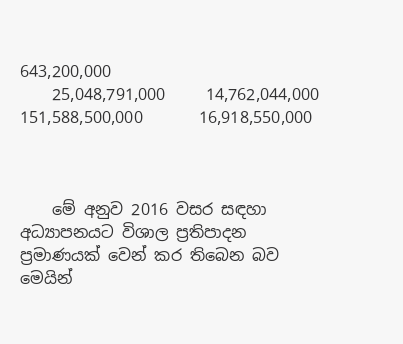643,200,000
    25,048,791,000     14,762,044,000     151,588,500,000       16,918,550,000



    මේ අනුව 2016 වසර සඳහා අධ්‍යාපනයට විශාල ප්‍රතිපාදන ප්‍රමාණයක් වෙන් කර තිබෙන බව මෙයින්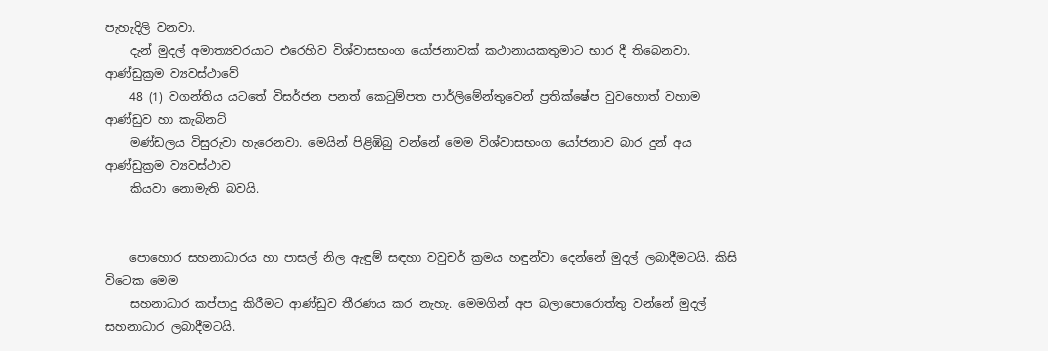පැහැදිලි වනවා.
    දැන් මුදල් අමාත්‍යවරයාට එරෙහිව විශ්වාසභංග යෝජනාවක් කථානායකතුමාට භාර දී තිබෙනවා. ආණ්ඩුක්‍රම ව්‍යවස්ථාවේ
    48 (1) වගන්තිය යටතේ විසර්ජන පනත් කෙටුම්පත පාර්ලිමේන්තුවෙන් ප්‍රතික්ෂේප වුවහොත් වහාම ආණ්ඩුව හා කැබිනට්
    මණ්ඩලය විසුරුවා හැරෙනවා. මෙයින් පිළිඹිබු වන්නේ මෙම විශ්වාසභංග යෝජනාව බාර දුන් අය ආණ්ඩුක්‍රම ව්‍යවස්ථාව
    කියවා නොමැති බවයි.


    පොහොර සහනාධාරය හා පාසල් නිල ඇඳුම් සඳහා වවුචර් ක්‍රමය හඳුන්වා දෙන්නේ මුදල් ලබාදීමටයි. කිසි විටෙක මෙම
    සහනාධාර කප්පාදු කිරීමට ආණ්ඩුව තීරණය කර නැහැ. මෙමගින් අප බලාපොරොත්තු වන්නේ මුදල් සහනාධාර ලබාදීමටයි.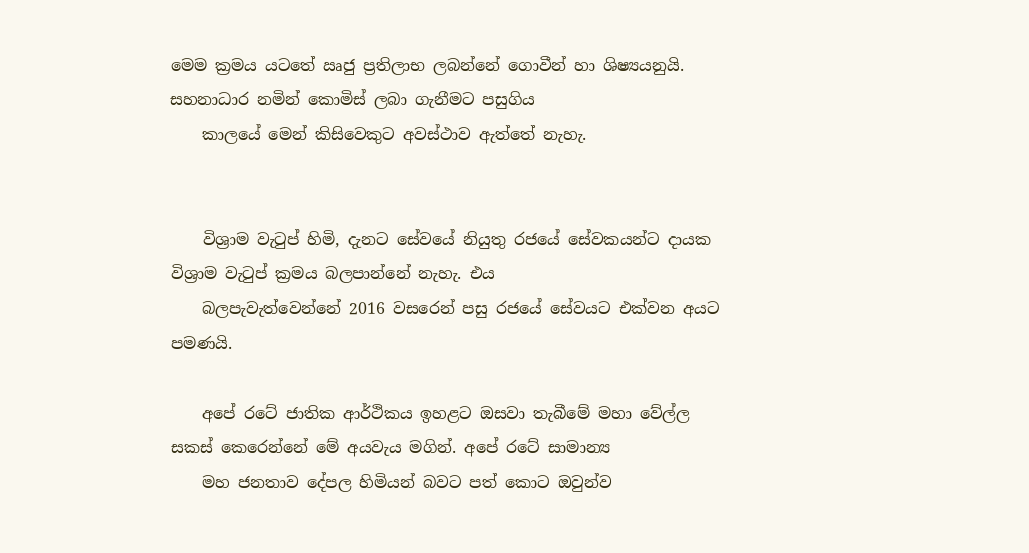මෙම ක්‍රමය යටතේ ඍජු ප්‍රතිලාභ ලබන්නේ ගොවීන් හා ශිෂ්‍යයනුයි. සහනාධාර නමින් කොමිස් ලබා ගැනීමට පසුගිය
    කාලයේ මෙන් කිසිවෙකුට අවස්ථාව ඇත්තේ නැහැ.


    විශ්‍රාම වැටුප් හිමි, දැනට සේවයේ නියුතු රජයේ සේවකයන්ට දායක විශ්‍රාම වැටුප් ක්‍රමය බලපාන්නේ නැහැ. එය
    බලපැවැත්වෙන්නේ 2016 වසරෙන් පසු රජයේ සේවයට එක්වන අයට පමණයි.

    අපේ රටේ ජාතික ආර්ථිකය ඉහළට ඔසවා තැබීමේ මහා වේල්ල සකස් කෙරෙන්නේ මේ අයවැය මගින්. අපේ රටේ සාමාන්‍ය
    මහ ජනතාව දේපල හිමියන් බවට පත් කොට ඔවුන්ව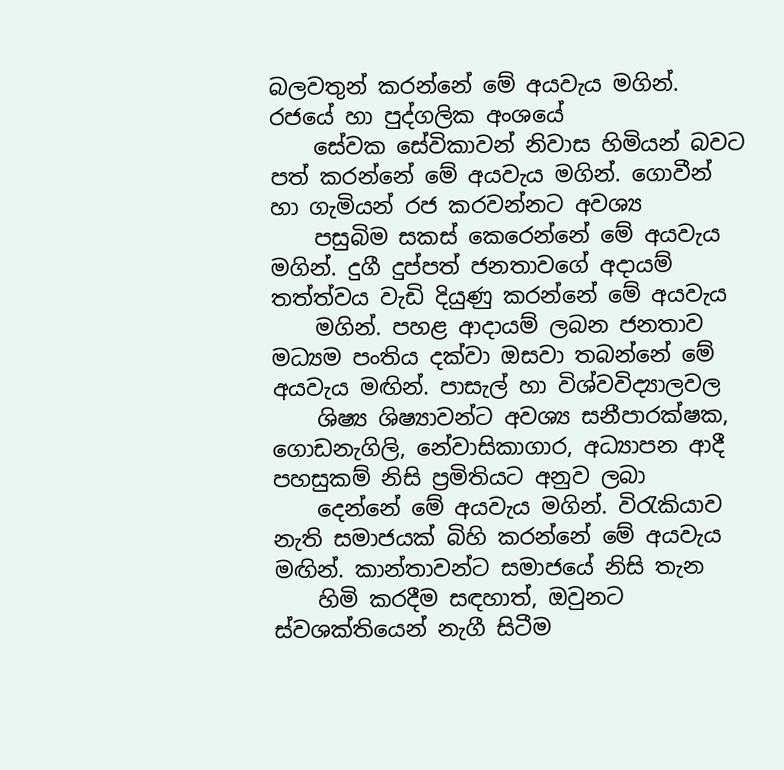බලවතුන් කරන්නේ මේ අයවැය මගින්. රජයේ හා පුද්ගලික අංශයේ
    සේවක සේවිකාවන් නිවාස හිමියන් බවට පත් කරන්නේ මේ අයවැය මගින්. ගොවීන් හා ගැමියන් රජ කරවන්නට අවශ්‍ය
    පසුබිම සකස් කෙරෙන්නේ මේ අයවැය මගින්. දුගී දුප්පත් ජනතාවගේ අදායම් තත්ත්වය වැඩි දියුණු කරන්නේ මේ අයවැය
    මගින්. පහළ ආදායම් ලබන ජනතාව මධ්‍යම පංතිය දක්වා ඔසවා තබන්නේ මේ අයවැය මඟින්. පාසැල් හා විශ්වවිද්‍යාලවල
    ශිෂ්‍ය ශිෂ්‍යාවන්ට අවශ්‍ය සනීපාරක්ෂක, ගොඩනැගිලි, නේවාසිකාගාර, අධ්‍යාපන ආදී පහසුකම් නිසි ප්‍රමිතියට අනුව ලබා
    දෙන්නේ මේ අයවැය මගින්. විරැකියාව නැති සමාජයක් බිහි කරන්නේ මේ අයවැය මඟින්. කාන්තාවන්ට සමාජයේ නිසි තැන
    හිමි කරදීම සඳහාත්, ඔවුනට ස්වශක්තියෙන් නැගී සිටීම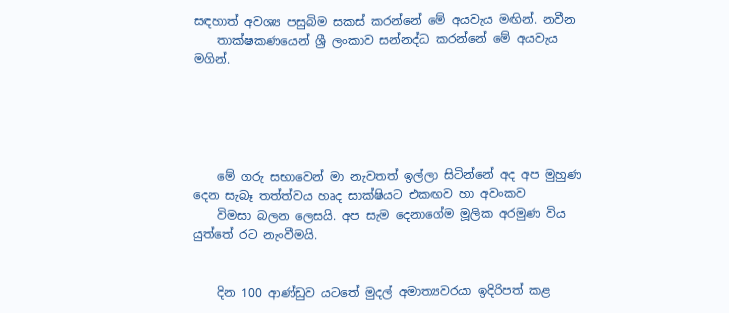සඳහාත් අවශ්‍ය පසුබිම සකස් කරන්නේ මේ අයවැය මඟින්. නවීන
    තාක්ෂකණයෙන් ශ්‍රී ලංකාව සන්නද්ධ කරන්නේ මේ අයවැය මගින්.





    මේ ගරු සභාවෙන් මා නැවතත් ඉල්ලා සිටින්නේ අද අප මුහුණ දෙන සැබෑ තත්ත්වය හෘද සාක්ෂියට එකඟව හා අවංකව
    විමසා බලන ලෙසයි. අප සැම දෙනාගේම මූලික අරමුණ විය යුත්තේ රට නැංවීමයි.


    දින 100 ආණ්ඩුව යටතේ මුදල් අමාත්‍යවරයා ඉදිරිපත් කළ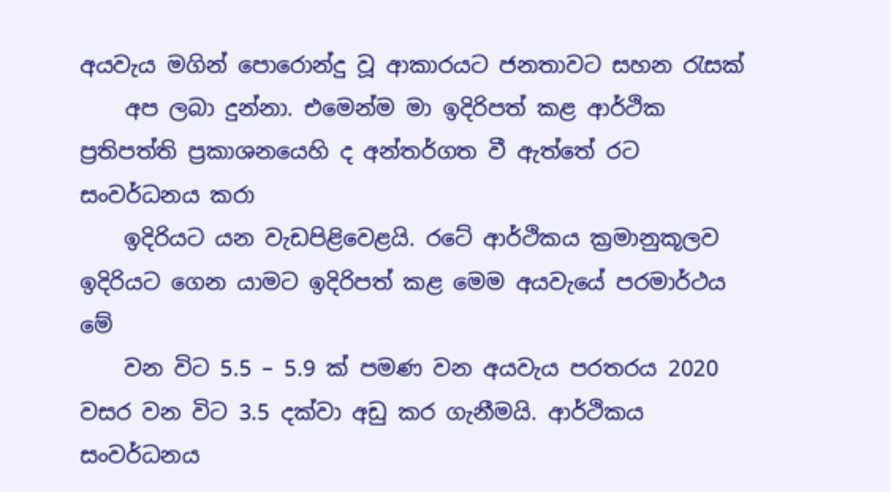අයවැය මගින් පොරොන්දු වූ ආකාරයට ජනතාවට සහන රැසක්
    අප ලබා දුන්නා. එමෙන්ම මා ඉදිරිපත් කළ ආර්ථික ප්‍රතිපත්ති ප්‍රකාශනයෙහි ද අන්තර්ගත වී ඇත්තේ රට සංවර්ධනය කරා
    ඉදිරියට යන වැඩපිළිවෙළයි. රටේ ආර්ථිකය ක්‍රමානුකූලව ඉදිරියට ගෙන යාමට ඉදිරිපත් කළ මෙම අයවැයේ පරමාර්ථය මේ
    වන විට 5.5 – 5.9 ක් පමණ වන අයවැය පරතරය 2020 වසර වන විට 3.5 දක්වා අඩු කර ගැනීමයි. ආර්ථිකය සංවර්ධනය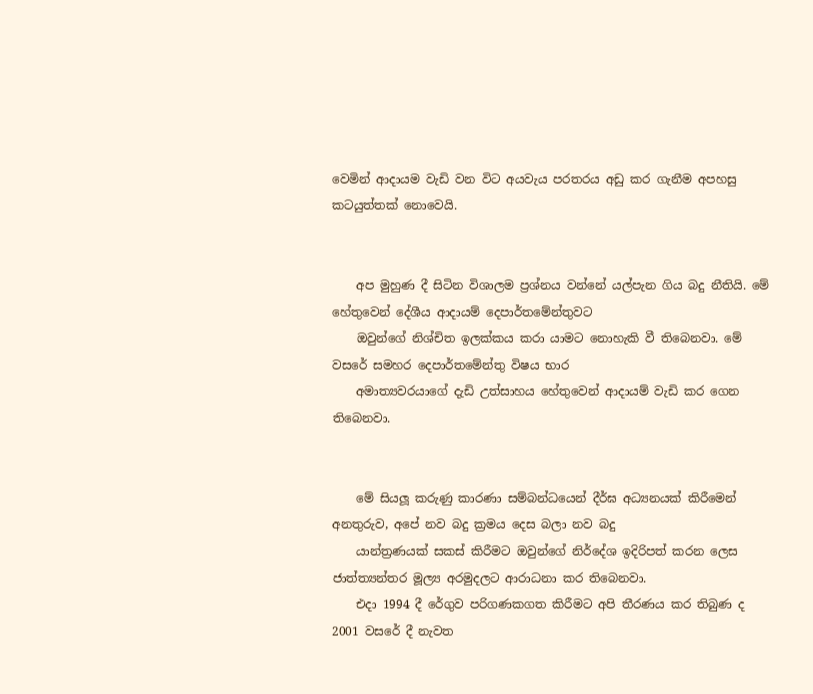වෙමින් ආදායම වැඩි වන විට අයවැය පරතරය අඩු කර ගැනීම අපහසු කටයුත්තක් නොවෙයි.


    අප මුහුණ දී සිටින විශාලම ප්‍රශ්නය වන්නේ යල්පැන ගිය බදු නීතියි. මේ හේතුවෙන් දේශීය ආදායම් දෙපාර්තමේන්තුවට
    ඔවුන්ගේ නිශ්චිත ඉලක්කය කරා යාමට නොහැකි වී තිබෙනවා. මේ වසරේ සමහර දෙපාර්තමේන්තු විෂය භාර
    අමාත්‍යවරයාගේ දැඩි උත්සාහය හේතුවෙන් ආදායම් වැඩි කර ගෙන තිබෙනවා.


    මේ සියලූ කරුණු කාරණා සම්බන්ධයෙන් දීර්ඝ අධ්‍යනයක් කිරීමෙන් අනතුරුව, අපේ නව බදු ක්‍රමය දෙස බලා නව බදු
    යාන්ත්‍රණයක් සකස් කිරීමට ඔවුන්ගේ නිර්දේශ ඉදිරිපත් කරන ලෙස ජාත්ත්‍යන්තර මූල්‍ය අරමුදලට ආරාධනා කර තිබෙනවා.
    එදා 1994 දී රේගුව පරිගණකගත කිරීමට අපි තීරණය කර තිබුණ ද 2001 වසරේ දී නැවත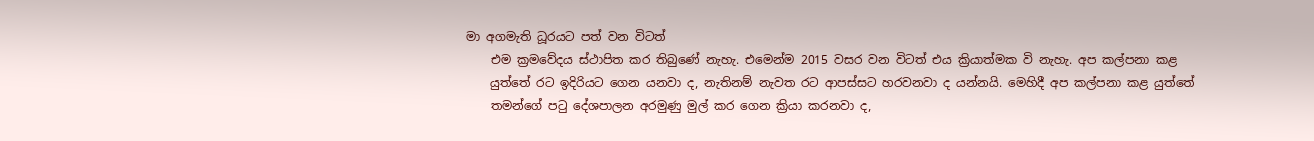මා අගමැති ධූරයට පත් වන විටත්
    එම ක්‍රමවේදය ස්ථාපිත කර තිබුණේ නැහැ. එමෙන්ම 2015 වසර වන විටත් එය ක්‍රියාත්මක වි නැහැ. අප කල්පනා කළ
    යුත්තේ රට ඉදිරියට ගෙන යනවා ද, නැතිනම් නැවත රට ආපස්සට හරවනවා ද යන්නයි. මෙහිදී අප කල්පනා කළ යුත්තේ
    තමන්ගේ පටු දේශපාලන අරමුණු මුල් කර ගෙන ක්‍රියා කරනවා ද,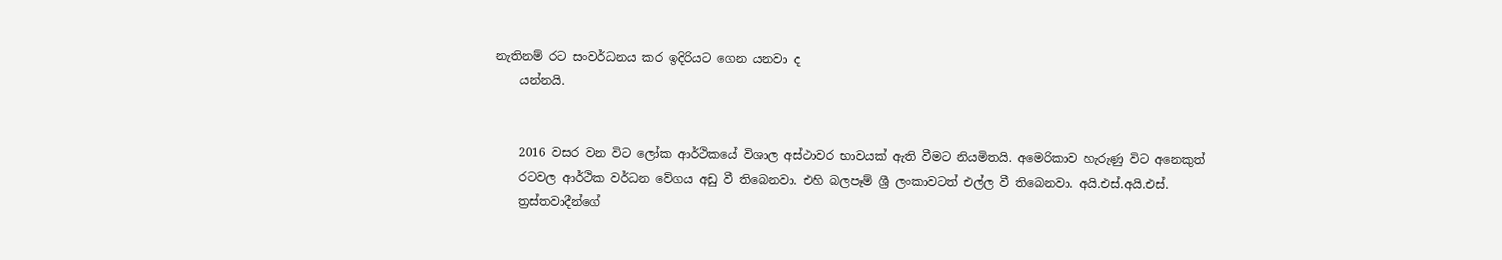නැතිනම් රට සංවර්ධනය කර ඉදිරියට ගෙන යනවා ද
    යන්නයි.


    2016 වසර වන විට ලෝක ආර්ථිකයේ විශාල අස්ථාවර භාවයක් ඇති වීමට නියමිතයි. අමෙරිකාව හැරුණු විට අනෙකුත්
    රටවල ආර්ථික වර්ධන වේගය අඩු වී තිබෙනවා. එහි බලපෑම් ශ්‍රී ලංකාවටත් එල්ල වී තිබෙනවා. අයි.එස්.අයි.එස්.
    ත්‍රස්තවාදීන්ගේ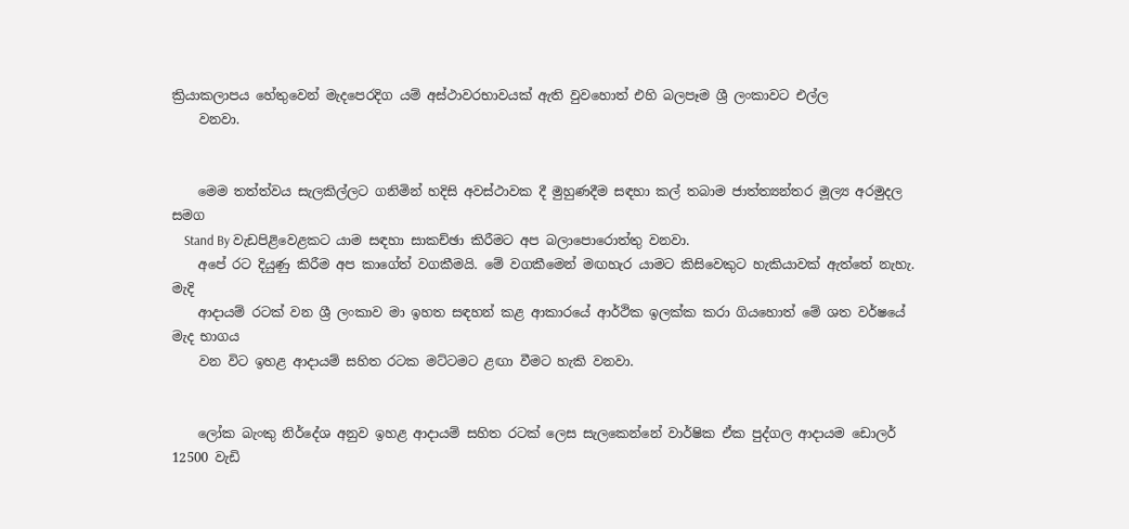ක්‍රියාකලාපය හේතුවෙන් මැදපෙරදිග යම් අස්ථාවරභාවයක් ඇති වුවහොත් එහි බලපෑම ශ්‍රී ලංකාවට එල්ල
    වනවා.


    මෙම තත්ත්වය සැලකිල්ලට ගනිමින් හදිසි අවස්ථාවක දී මුහුණදීම සඳහා කල් තබාම ජාත්ත්‍යන්තර මූල්‍ය අරමුදල සමග
    Stand By වැඩපිළිවෙළකට යාම සඳහා සාකච්ඡා කිරීමට අප බලාපොරොත්තු වනවා.
    අපේ රට දියුණු කිරීම අප කාගේත් වගකීමයි. මේ වගකීමෙන් මඟහැර යාමට කිසිවෙකුට හැකියාවක් ඇත්තේ නැහැ. මැදි
    ආදායම් රටක් වන ශ්‍රී ලංකාව මා ඉහත සඳහන් කළ ආකාරයේ ආර්ථික ඉලක්ක කරා ගියහොත් මේ ශත වර්ෂයේ මැද භාගය
    වන විට ඉහළ ආදායම් සහිත රටක මට්ටමට ළඟා වීමට හැකි වනවා.


    ලෝක බැංකු නිර්දේශ අනුව ඉහළ ආදායම් සහිත රටක් ලෙස සැලකෙන්නේ වාර්ෂික ඒක පුද්ගල ආදායම ඩොලර් 12500 වැඩි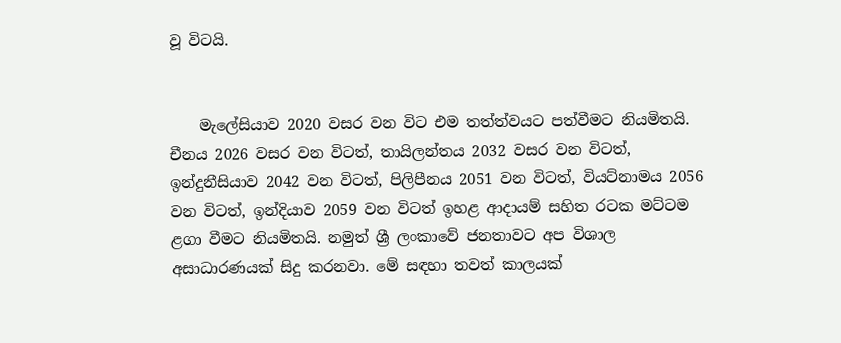වූ විටයි.


    මැලේසියාව 2020 වසර වන විට එම තත්ත්වයට පත්වීමට නියමිතයි. චීනය 2026 වසර වන විටත්, තායිලන්තය 2032 වසර වන විටත්, ඉන්දුනීසියාව 2042 වන විටත්, පිලිපීනය 2051 වන විටත්, වියට්නාමය 2056 වන විටත්, ඉන්දියාව 2059 වන විටත් ඉහළ ආදායම් සහිත රටක මට්ටම ළගා වීමට නියමිතයි. නමුත් ශ්‍රී ලංකාවේ ජනතාවට අප විශාල අසාධාරණයක් සිදු කරනවා. මේ සඳහා තවත් කාලයක්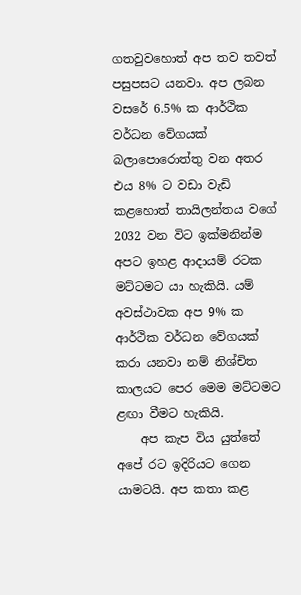ගතවුවහොත් අප තව තවත් පසුපසට යනවා. අප ලබන වසරේ 6.5% ක ආර්ථික වර්ධන වේගයක් බලාපොරොත්තු වන අතර එය 8% ට වඩා වැඩි කළහොත් තායිලන්තය වගේ 2032 වන විට ඉක්මනින්ම අපට ඉහළ ආදායම් රටක මට්ටමට යා හැකියි. යම් අවස්ථාවක අප 9% ක ආර්ථික වර්ධන වේගයක් කරා යනවා නම් නිශ්චිත කාලයට පෙර මෙම මට්ටමට ළඟා වීමට හැකියි.
    අප කැප විය යුත්තේ අපේ රට ඉදිරියට ගෙන යාමටයි. අප කතා කළ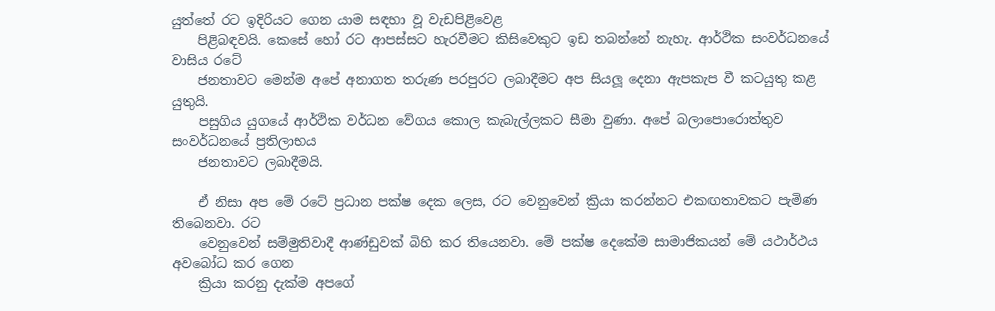යුත්තේ රට ඉදිරියට ගෙන යාම සඳහා වූ වැඩපිළිවෙළ
    පිළිබඳවයි. කෙසේ හෝ රට ආපස්සට හැරවීමට කිසිවෙකුට ඉඩ තබන්නේ නැහැ. ආර්ථික සංවර්ධනයේ වාසිය රටේ
    ජනතාවට මෙන්ම අපේ අනාගත තරුණ පරපුරට ලබාදීමට අප සියලූ දෙනා ඇපකැප වී කටයුතු කළ යුතුයි.
    පසුගිය යුගයේ ආර්ථික වර්ධන වේගය කොල කැබැල්ලකට සීමා වුණා. අපේ බලාපොරොත්තුව සංවර්ධනයේ ප්‍රතිලාභය
    ජනතාවට ලබාදීමයි.

    ඒ නිසා අප මේ රටේ ප්‍රධාන පක්ෂ දෙක ලෙස, රට වෙනුවෙන් ක්‍රියා කරන්නට එකඟතාවකට පැමිණ තිබෙනවා. රට
    වෙනුවෙන් සම්මුතිවාදී ආණ්ඩුවක් බිහි කර තියෙනවා. මේ පක්ෂ දෙකේම සාමාජිකයන් මේ යථාර්ථය අවබෝධ කර ගෙන
    ක්‍රියා කරනු දැක්ම අපගේ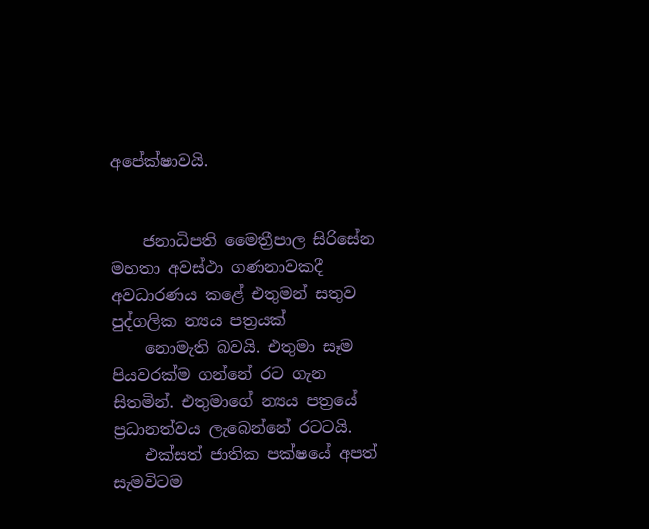අපේක්ෂාවයි.


    ජනාධිපති මෛත්‍රීපාල සිරිසේන මහතා අවස්ථා ගණනාවකදී අවධාරණය කළේ එතුමන් සතුව පුද්ගලික න්‍යය පත්‍රයක්
    නොමැති බවයි. එතුමා සෑම පියවරක්ම ගන්නේ රට ගැන සිතමින්. එතුමාගේ න්‍යය පත්‍රයේ ප්‍රධානත්වය ලැබෙන්නේ රටටයි.
    එක්සත් ජාතික පක්ෂයේ අපත් සැමවිටම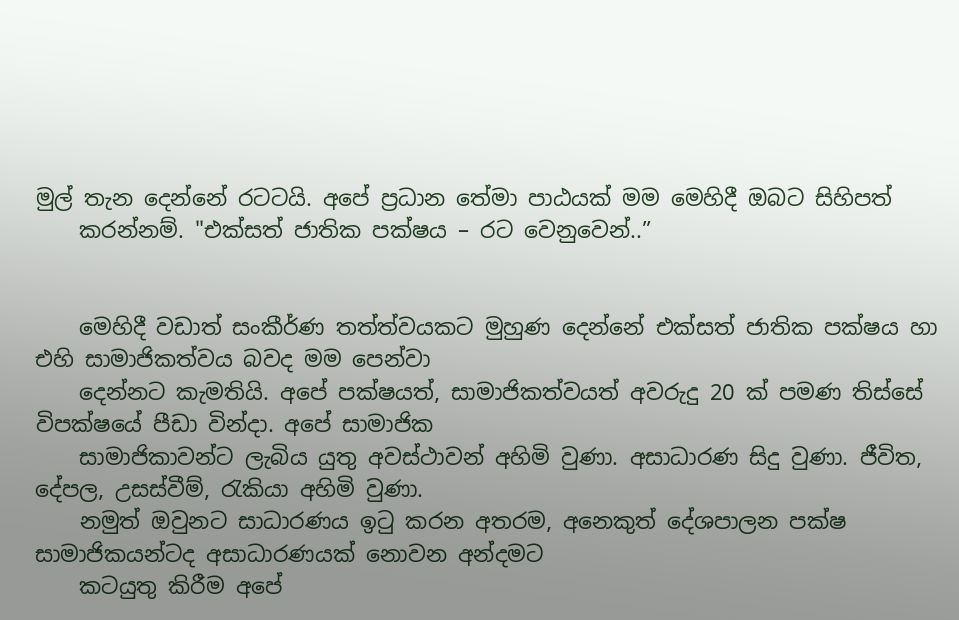මුල් තැන දෙන්නේ රටටයි. අපේ ප්‍රධාන තේමා පාඨයක් මම මෙහිදී ඔබට සිහිපත්
    කරන්නම්. "එක්සත් ජාතික පක්ෂය – රට වෙනුවෙන්..”


    මෙහිදී වඩාත් සංකීර්ණ තත්ත්වයකට මුහුණ දෙන්නේ එක්සත් ජාතික පක්ෂය හා එහි සාමාජිකත්වය බවද මම පෙන්වා
    දෙන්නට කැමතියි. අපේ පක්ෂයත්, සාමාජිකත්වයත් අවරුදු 20 ක් පමණ තිස්සේ විපක්ෂයේ පීඩා වින්දා. අපේ සාමාජික
    සාමාජිකාවන්ට ලැබිය යුතු අවස්ථාවන් අහිමි වුණා. අසාධාරණ සිදු වුණා. ජීවිත, දේපල, උසස්වීම්, රැකියා අහිමි වුණා.
    නමුත් ඔවුනට සාධාරණය ඉටු කරන අතරම, අනෙකුත් දේශපාලන පක්ෂ සාමාජිකයන්ටද අසාධාරණයක් නොවන අන්දමට
    කටයුතු කිරීම අපේ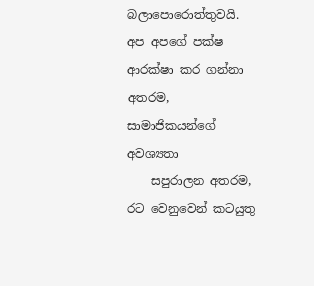බලාපොරොත්තුවයි. අප අපගේ පක්ෂ ආරක්ෂා කර ගන්නා අතරම, සාමාජිකයන්ගේ අවශ්‍යතා
    සපුරාලන අතරම, රට වෙනුවෙන් කටයුතු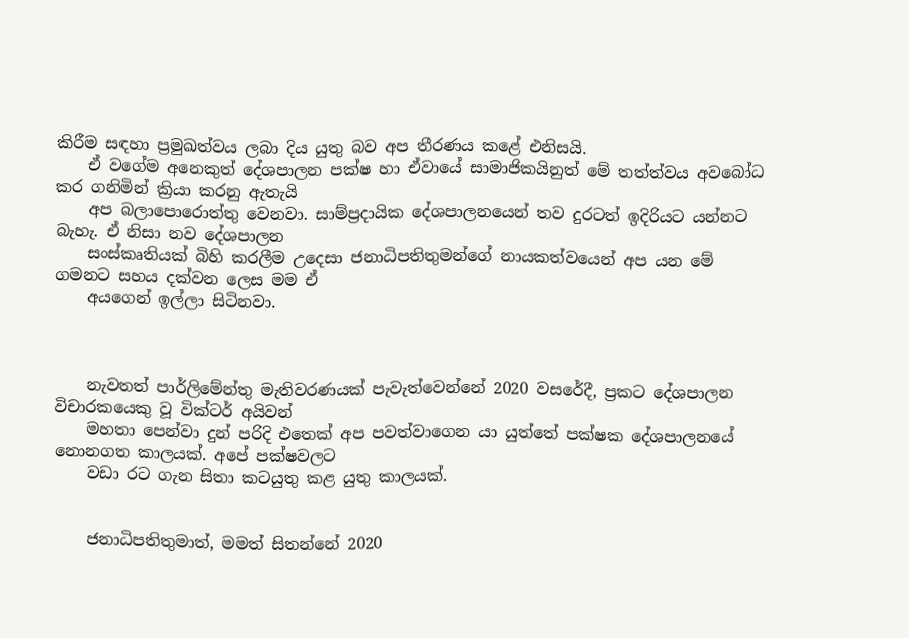කිරීම සඳහා ප්‍රමුඛත්වය ලබා දිය යුතු බව අප තීරණය කළේ එනිසයි.
    ඒ වගේම අනෙකුත් දේශපාලන පක්ෂ හා ඒවායේ සාමාජිකයිනුත් මේ තත්ත්වය අවබෝධ කර ගනිමින් ක්‍රියා කරනු ඇතැයි
    අප බලාපොරොත්තු වෙනවා. සාම්ප්‍රදායික දේශපාලනයෙන් තව දුරටත් ඉදිරියට යන්නට බැහැ. ඒ නිසා නව දේශපාලන
    සංස්කෘතියක් බිහි කරලීම උදෙසා ජනාධිපතිතුමන්ගේ නායකත්වයෙන් අප යන මේ ගමනට සහය දක්වන ලෙස මම ඒ
    අයගෙන් ඉල්ලා සිටිනවා.



    නැවතත් පාර්ලිමේන්තු මැතිවරණයක් පැවැත්වෙන්නේ 2020 වසරේදී, ප්‍රකට දේශපාලන විචාරකයෙකු වූ වික්ටර් අයිවන්
    මහතා පෙන්වා දුන් පරිදි එතෙක් අප පවත්වාගෙන යා යුත්තේ පක්ෂක දේශපාලනයේ නොනගත කාලයක්. අපේ පක්ෂවලට
    වඩා රට ගැන සිතා කටයුතු කළ යුතු කාලයක්.


    ජනාධිපතිතුමාත්, මමත් සිතන්නේ 2020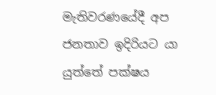මැතිවරණයේදී අප ජනතාව ඉදිරියට යා යුත්තේ පක්ෂය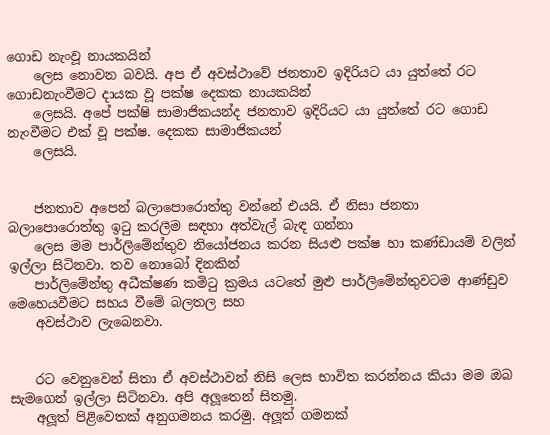ගොඩ නැංවූ නායකයින්
    ලෙස නොවන බවයි. අප ඒ අවස්ථාවේ ජනතාව ඉදිරියට යා යුත්තේ රට ගොඩනැංවීමට දායක වූ පක්ෂ දෙකක නායකයින්
    ලෙසයි. අපේ පක්ෂි සාමාජිකයන්ද ජනතාව ඉදිරියට යා යුත්තේ රට ගොඩ නැංවීමට එක් වූ පක්ෂ. දෙකක සාමාජිකයන්
    ලෙසයි.


    ජනතාව අපෙන් බලාපොරොත්තු වන්නේ එයයි. ඒ නිසා ජනතා බලාපොරොත්තු ඉටු කරලීම සඳහා අත්වැල් බැඳ ගන්නා
    ලෙස මම පාර්ලිමේන්තුව නියෝජනය කරන සියළු පක්ෂ හා කණ්ඩායම් වලින් ඉල්ලා සිටිනවා. තව නොබෝ දිනකින්
    පාර්ලිමේන්තු අධීක්ෂණ කමිටු ක්‍රමය යටතේ මුළු පාර්ලිමේන්තුවටම ආණ්ඩුව මෙහෙයවීමට සහය වීමේ බලතල සහ
    අවස්ථාව ලැබෙනවා.


    රට වෙනුවෙන් සිතා ඒ අවස්ථාවන් නිසි ලෙස භාවිත කරන්නය කියා මම ඔබ සැමගෙන් ඉල්ලා සිටිනවා. අපි අලූතෙන් සිතමු.
    අලූත් පිළිවෙතක් අනුගමනය කරමු. අලූත් ගමනක්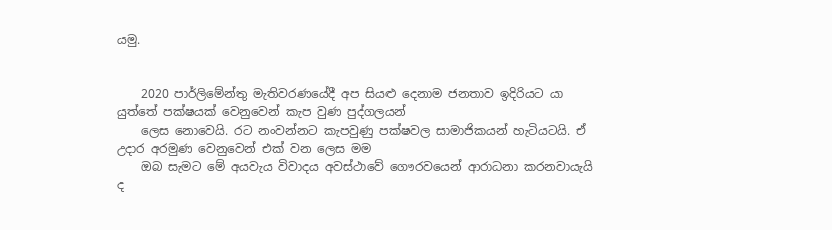යමු.


    2020 පාර්ලිමේන්තු මැතිවරණයේදී අප සියළු දෙනාම ජනතාව ඉදිරියට යා යුත්තේ පක්ෂයක් වෙනුවෙන් කැප වුණ පුද්ගලයන්
    ලෙස නොවෙයි. රට නංවන්නට කැපවුණු පක්ෂවල සාමාජිකයන් හැටියටයි. ඒ උදාර අරමුණ වෙනුවෙන් එක් වන ලෙස මම
    ඔබ සැමට මේ අයවැය විවාදය අවස්ථාවේ ගෞරවයෙන් ආරාධනා කරනවායැයි ද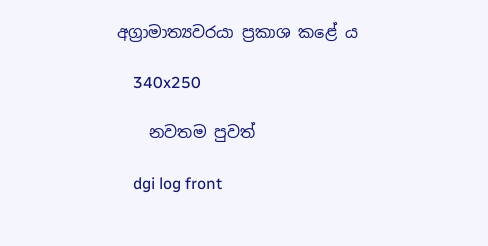අග්‍රාමාත්‍යවරයා ප්‍රකාශ කළේ ය

    340x250

    නවතම පුවත්

    dgi log front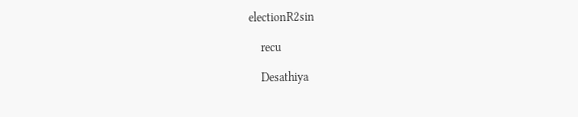electionR2sin

    recu

    Desathiya